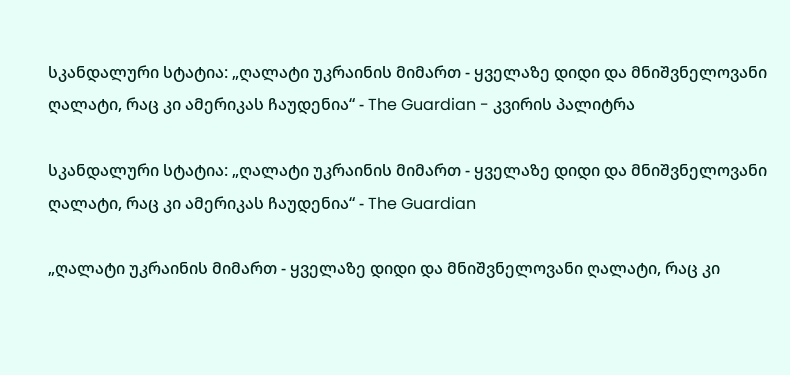სკანდალური სტატია: „ღალატი უკრაინის მიმართ - ყველაზე დიდი და მნიშვნელოვანი ღალატი, რაც კი ამერიკას ჩაუდენია“ - The Guardian - კვირის პალიტრა

სკანდალური სტატია: „ღალატი უკრაინის მიმართ - ყველაზე დიდი და მნიშვნელოვანი ღალატი, რაც კი ამერიკას ჩაუდენია“ - The Guardian

„ღალატი უკრაინის მიმართ - ყველაზე დიდი და მნიშვნელოვანი ღალატი, რაც კი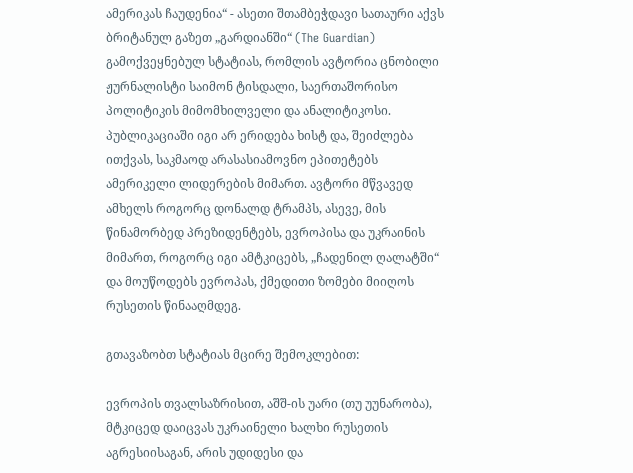ამერიკას ჩაუდენია“ - ასეთი შთამბეჭდავი სათაური აქვს ბრიტანულ გაზეთ „გარდიანში“ (The Guardian) გამოქვეყნებულ სტატიას, რომლის ავტორია ცნობილი ჟურნალისტი საიმონ ტისდალი, საერთაშორისო პოლიტიკის მიმომხილველი და ანალიტიკოსი. პუბლიკაციაში იგი არ ერიდება ხისტ და, შეიძლება ითქვას, საკმაოდ არასასიამოვნო ეპითეტებს ამერიკელი ლიდერების მიმართ. ავტორი მწვავედ ამხელს როგორც დონალდ ტრამპს, ასევე, მის წინამორბედ პრეზიდენტებს, ევროპისა და უკრაინის მიმართ, როგორც იგი ამტკიცებს, „ჩადენილ ღალატში“ და მოუწოდებს ევროპას, ქმედითი ზომები მიიღოს რუსეთის წინააღმდეგ.

გთავაზობთ სტატიას მცირე შემოკლებით:

ევროპის თვალსაზრისით, აშშ-ის უარი (თუ უუნარობა), მტკიცედ დაიცვას უკრაინელი ხალხი რუსეთის აგრესიისაგან, არის უდიდესი და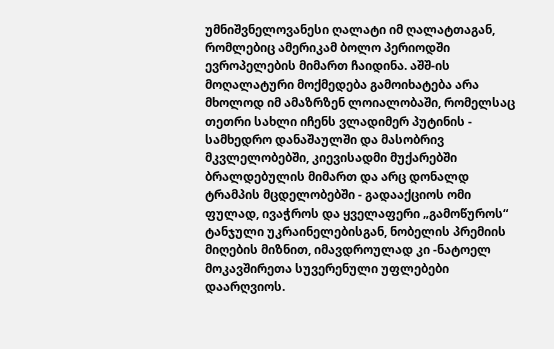უმნიშვნელოვანესი ღალატი იმ ღალატთაგან, რომლებიც ამერიკამ ბოლო პერიოდში ევროპელების მიმართ ჩაიდინა. აშშ-ის მოღალატური მოქმედება გამოიხატება არა მხოლოდ იმ ამაზრზენ ლოიალობაში, რომელსაც თეთრი სახლი იჩენს ვლადიმერ პუტინის - სამხედრო დანაშაულში და მასობრივ მკვლელობებში, კიევისადმი მუქარებში ბრალდებულის მიმართ და არც დონალდ ტრამპის მცდელობებში - გადააქციოს ომი ფულად, ივაჭროს და ყველაფერი „გამოწუროს“ ტანჯული უკრაინელებისგან, ნობელის პრემიის მიღების მიზნით, იმავდროულად კი -ნატოელ მოკავშირეთა სუვერენული უფლებები დაარღვიოს.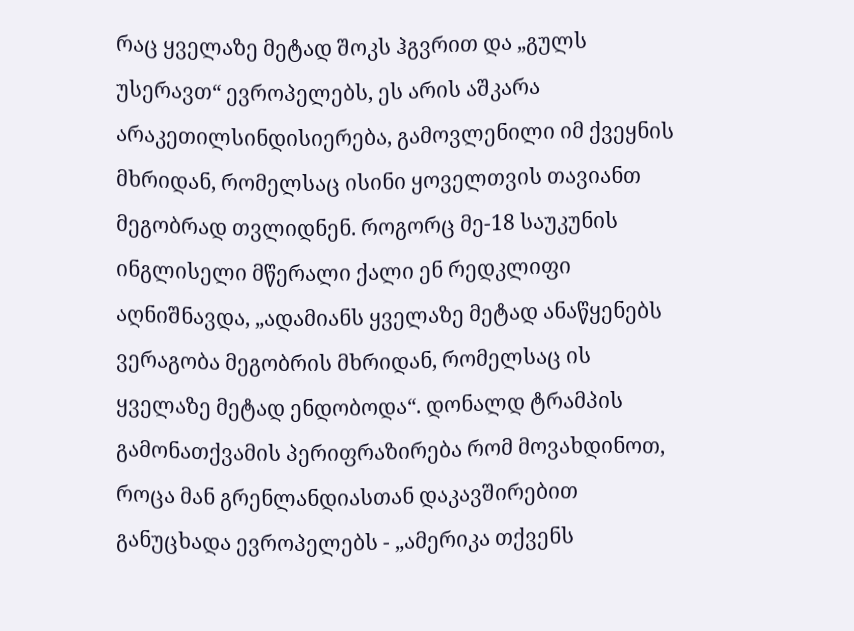რაც ყველაზე მეტად შოკს ჰგვრით და „გულს უსერავთ“ ევროპელებს, ეს არის აშკარა არაკეთილსინდისიერება, გამოვლენილი იმ ქვეყნის მხრიდან, რომელსაც ისინი ყოველთვის თავიანთ მეგობრად თვლიდნენ. როგორც მე-18 საუკუნის ინგლისელი მწერალი ქალი ენ რედკლიფი აღნიშნავდა, „ადამიანს ყველაზე მეტად ანაწყენებს ვერაგობა მეგობრის მხრიდან, რომელსაც ის ყველაზე მეტად ენდობოდა“. დონალდ ტრამპის გამონათქვამის პერიფრაზირება რომ მოვახდინოთ, როცა მან გრენლანდიასთან დაკავშირებით განუცხადა ევროპელებს - „ამერიკა თქვენს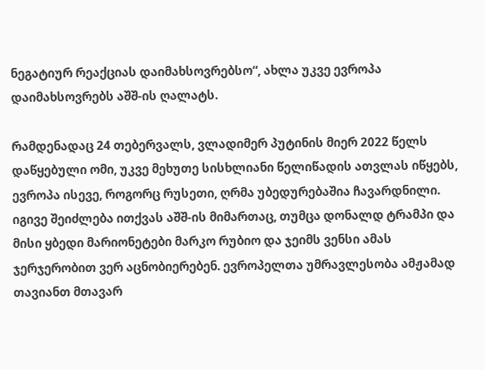ნეგატიურ რეაქციას დაიმახსოვრებსო“, ახლა უკვე ევროპა დაიმახსოვრებს აშშ-ის ღალატს.

რამდენადაც 24 თებერვალს, ვლადიმერ პუტინის მიერ 2022 წელს დაწყებული ომი, უკვე მეხუთე სისხლიანი წელიწადის ათვლას იწყებს, ევროპა ისევე, როგორც რუსეთი, ღრმა უბედურებაშია ჩავარდნილი. იგივე შეიძლება ითქვას აშშ-ის მიმართაც, თუმცა დონალდ ტრამპი და მისი ყბედი მარიონეტები მარკო რუბიო და ჯეიმს ვენსი ამას ჯერჯერობით ვერ აცნობიერებენ. ევროპელთა უმრავლესობა ამჟამად თავიანთ მთავარ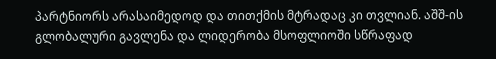პარტნიორს არასაიმედოდ და თითქმის მტრადაც კი თვლიან. აშშ-ის გლობალური გავლენა და ლიდერობა მსოფლიოში სწრაფად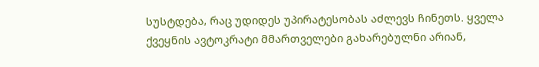სუსტდება, რაც უდიდეს უპირატესობას აძლევს ჩინეთს. ყველა ქვეყნის ავტოკრატი მმართველები გახარებულნი არიან,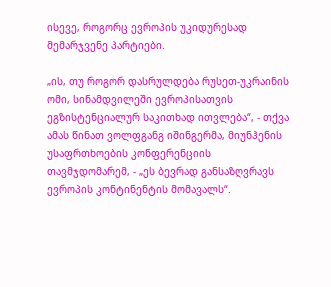ისევე, როგორც ევროპის უკიდურესად მემარჯვენე პარტიები.

„ის, თუ როგორ დასრულდება რუსეთ-უკრაინის ომი, სინამდვილეში ევროპისათვის ეგზისტენციალურ საკითხად ითვლება“, - თქვა ამას წინათ ვოლფგანგ იშინგერმა, მიუნჰენის უსაფრთხოების კონფერენციის თავმჯდომარემ, - „ეს ბევრად განსაზღვრავს ევროპის კონტინენტის მომავალს“.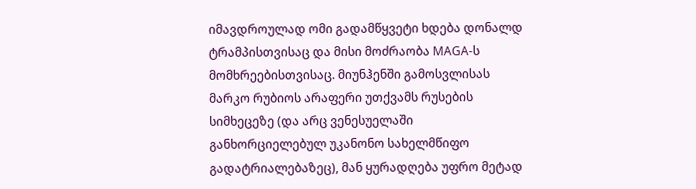იმავდროულად ომი გადამწყვეტი ხდება დონალდ ტრამპისთვისაც და მისი მოძრაობა MAGA-ს მომხრეებისთვისაც. მიუნჰენში გამოსვლისას მარკო რუბიოს არაფერი უთქვამს რუსების სიმხეცეზე (და არც ვენესუელაში განხორციელებულ უკანონო სახელმწიფო გადატრიალებაზეც), მან ყურადღება უფრო მეტად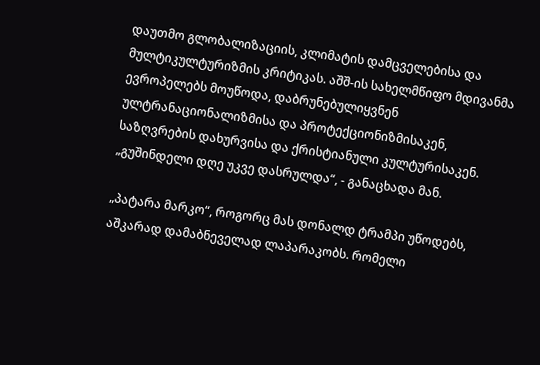დაუთმო გლობალიზაციის, კლიმატის დამცველებისა და მულტიკულტურიზმის კრიტიკას. აშშ-ის სახელმწიფო მდივანმა ევროპელებს მოუწოდა, დაბრუნებულიყვნენ ულტრანაციონალიზმისა და პროტექციონიზმისაკენ, საზღვრების დახურვისა და ქრისტიანული კულტურისაკენ. „გუშინდელი დღე უკვე დასრულდა“, - განაცხადა მან.

„პატარა მარკო“, როგორც მას დონალდ ტრამპი უწოდებს, აშკარად დამაბნეველად ლაპარაკობს. რომელი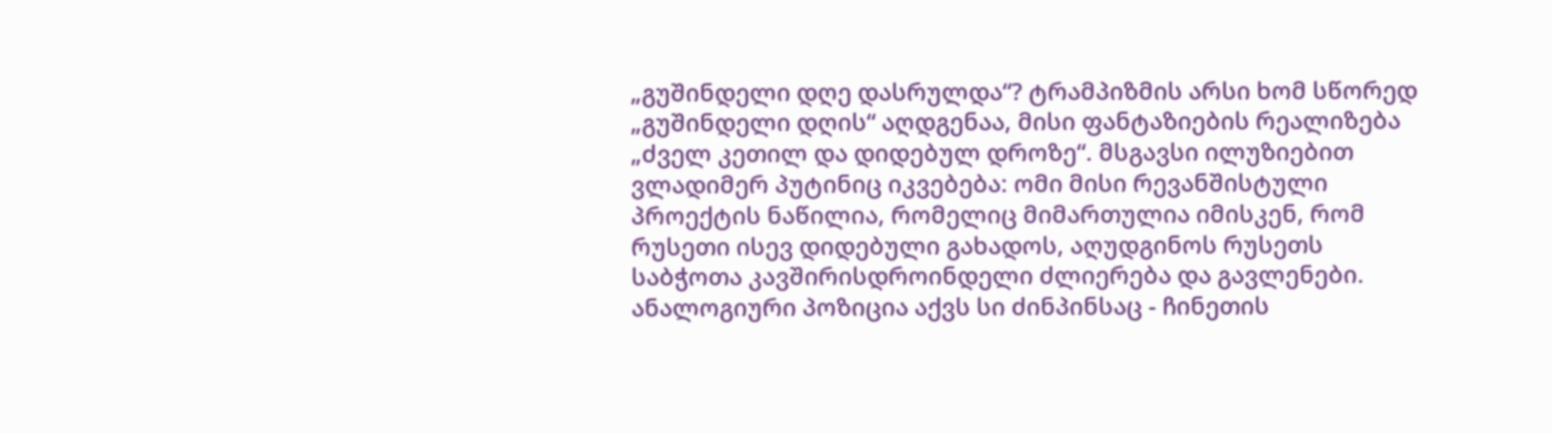„გუშინდელი დღე დასრულდა“? ტრამპიზმის არსი ხომ სწორედ „გუშინდელი დღის“ აღდგენაა, მისი ფანტაზიების რეალიზება „ძველ კეთილ და დიდებულ დროზე“. მსგავსი ილუზიებით ვლადიმერ პუტინიც იკვებება: ომი მისი რევანშისტული პროექტის ნაწილია, რომელიც მიმართულია იმისკენ, რომ რუსეთი ისევ დიდებული გახადოს, აღუდგინოს რუსეთს საბჭოთა კავშირისდროინდელი ძლიერება და გავლენები. ანალოგიური პოზიცია აქვს სი ძინპინსაც - ჩინეთის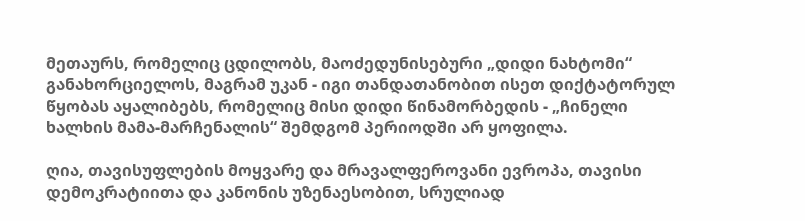მეთაურს, რომელიც ცდილობს, მაოძედუნისებური „დიდი ნახტომი“ განახორციელოს, მაგრამ უკან - იგი თანდათანობით ისეთ დიქტატორულ წყობას აყალიბებს, რომელიც მისი დიდი წინამორბედის - „ჩინელი ხალხის მამა-მარჩენალის“ შემდგომ პერიოდში არ ყოფილა.

ღია, თავისუფლების მოყვარე და მრავალფეროვანი ევროპა, თავისი დემოკრატიითა და კანონის უზენაესობით, სრულიად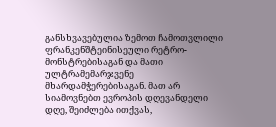განსხვავებულია ზემოთ ჩამოთვლილი ფრანკენშტეინისეული რეტრო-მონსტრებისაგან და მათი ულტრამემარჯვენე მხარდამჭერებისაგან. მათ არ სიამოვნებთ ევროპის დღევანდელი დღე, შეიძლება ითქვას,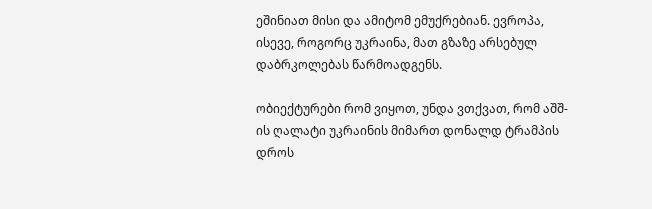ეშინიათ მისი და ამიტომ ემუქრებიან. ევროპა, ისევე, როგორც უკრაინა, მათ გზაზე არსებულ დაბრკოლებას წარმოადგენს.

ობიექტურები რომ ვიყოთ, უნდა ვთქვათ, რომ აშშ-ის ღალატი უკრაინის მიმართ დონალდ ტრამპის დროს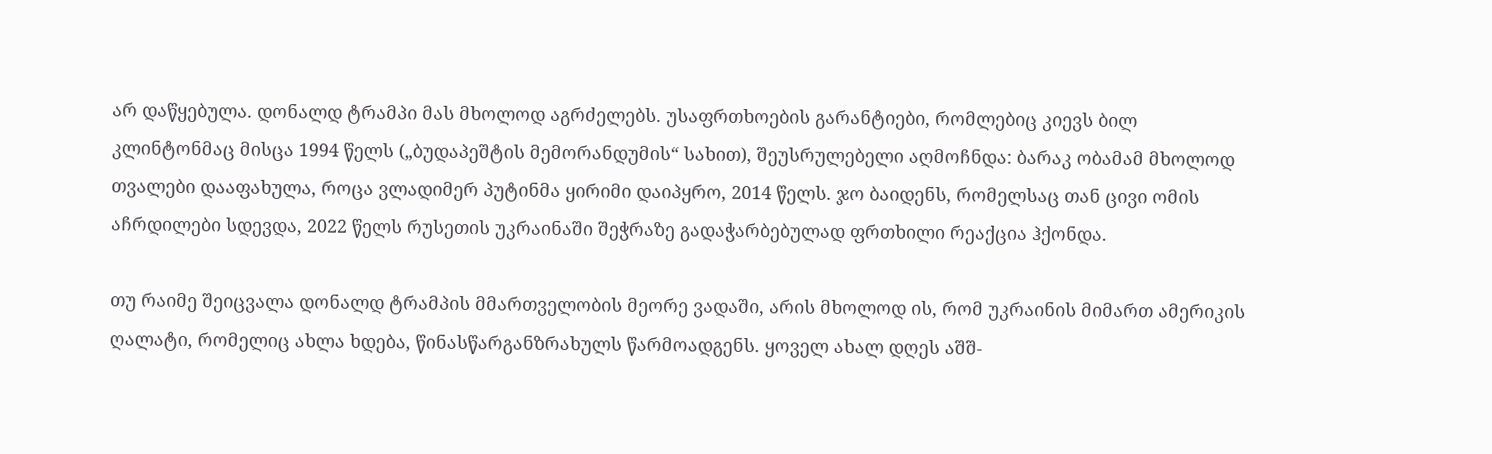არ დაწყებულა. დონალდ ტრამპი მას მხოლოდ აგრძელებს. უსაფრთხოების გარანტიები, რომლებიც კიევს ბილ კლინტონმაც მისცა 1994 წელს („ბუდაპეშტის მემორანდუმის“ სახით), შეუსრულებელი აღმოჩნდა: ბარაკ ობამამ მხოლოდ თვალები დააფახულა, როცა ვლადიმერ პუტინმა ყირიმი დაიპყრო, 2014 წელს. ჯო ბაიდენს, რომელსაც თან ცივი ომის აჩრდილები სდევდა, 2022 წელს რუსეთის უკრაინაში შეჭრაზე გადაჭარბებულად ფრთხილი რეაქცია ჰქონდა.

თუ რაიმე შეიცვალა დონალდ ტრამპის მმართველობის მეორე ვადაში, არის მხოლოდ ის, რომ უკრაინის მიმართ ამერიკის ღალატი, რომელიც ახლა ხდება, წინასწარგანზრახულს წარმოადგენს. ყოველ ახალ დღეს აშშ-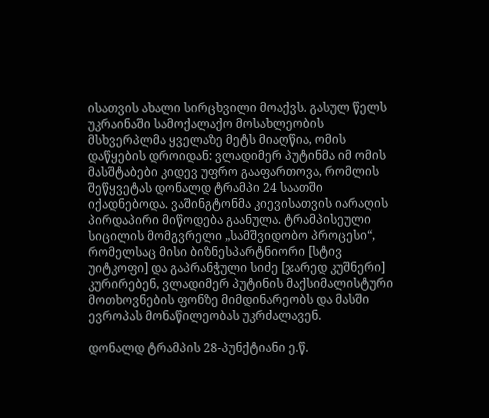ისათვის ახალი სირცხვილი მოაქვს. გასულ წელს უკრაინაში სამოქალაქო მოსახლეობის მსხვერპლმა ყველაზე მეტს მიაღწია, ომის დაწყების დროიდან: ვლადიმერ პუტინმა იმ ომის მასშტაბები კიდევ უფრო გააფართოვა, რომლის შეწყვეტას დონალდ ტრამპი 24 საათში იქადნებოდა. ვაშინგტონმა კიევისათვის იარაღის პირდაპირი მიწოდება გაანულა. ტრამპისეული სიცილის მომგვრელი „სამშვიდობო პროცესი“, რომელსაც მისი ბიზნესპარტნიორი [სტივ უიტკოფი] და გაპრანჭული სიძე [ჯარედ კუშნერი] კურირებენ, ვლადიმერ პუტინის მაქსიმალისტური მოთხოვნების ფონზე მიმდინარეობს და მასში ევროპას მონაწილეობას უკრძალავენ.

დონალდ ტრამპის 28-პუნქტიანი ე.წ.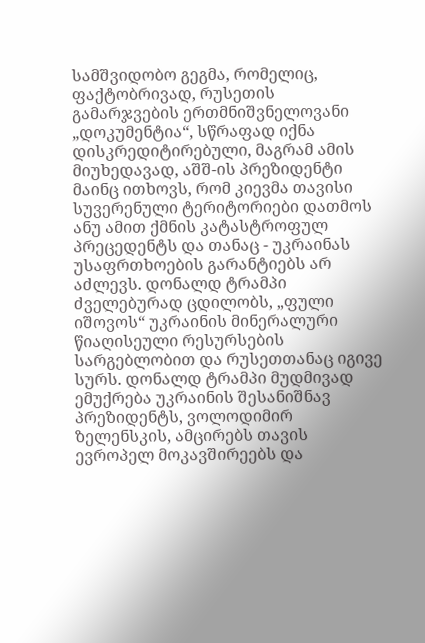სამშვიდობო გეგმა, რომელიც, ფაქტობრივად, რუსეთის გამარჯვების ერთმნიშვნელოვანი „დოკუმენტია“, სწრაფად იქნა დისკრედიტირებული, მაგრამ ამის მიუხედავად, აშშ-ის პრეზიდენტი მაინც ითხოვს, რომ კიევმა თავისი სუვერენული ტერიტორიები დათმოს ანუ ამით ქმნის კატასტროფულ პრეცედენტს და თანაც - უკრაინას უსაფრთხოების გარანტიებს არ აძლევს. დონალდ ტრამპი ძველებურად ცდილობს, „ფული იშოვოს“ უკრაინის მინერალური წიაღისეული რესურსების სარგებლობით და რუსეთთანაც იგივე სურს. დონალდ ტრამპი მუდმივად ემუქრება უკრაინის შესანიშნავ პრეზიდენტს, ვოლოდიმირ ზელენსკის, ამცირებს თავის ევროპელ მოკავშირეებს და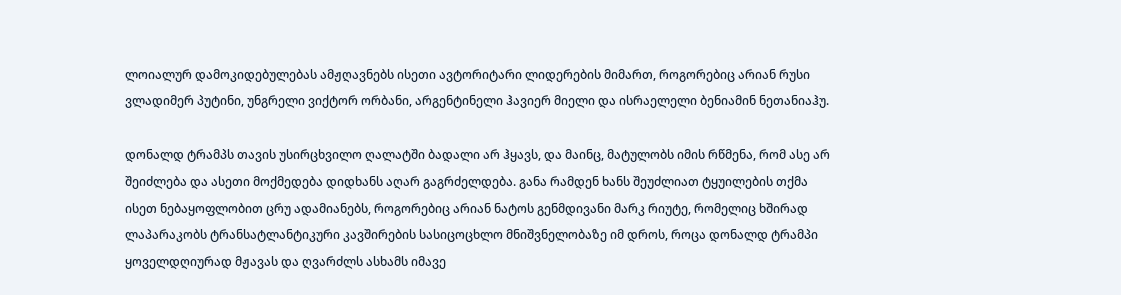ლოიალურ დამოკიდებულებას ამჟღავნებს ისეთი ავტორიტარი ლიდერების მიმართ, როგორებიც არიან რუსი ვლადიმერ პუტინი, უნგრელი ვიქტორ ორბანი, არგენტინელი ჰავიერ მიელი და ისრაელელი ბენიამინ ნეთანიაჰუ.

დონალდ ტრამპს თავის უსირცხვილო ღალატში ბადალი არ ჰყავს, და მაინც, მატულობს იმის რწმენა, რომ ასე არ შეიძლება და ასეთი მოქმედება დიდხანს აღარ გაგრძელდება. განა რამდენ ხანს შეუძლიათ ტყუილების თქმა ისეთ ნებაყოფლობით ცრუ ადამიანებს, როგორებიც არიან ნატოს გენმდივანი მარკ რიუტე, რომელიც ხშირად ლაპარაკობს ტრანსატლანტიკური კავშირების სასიცოცხლო მნიშვნელობაზე იმ დროს, როცა დონალდ ტრამპი ყოველდღიურად მჟავას და ღვარძლს ასხამს იმავე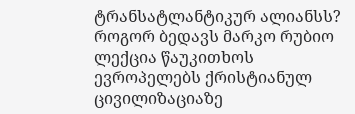ტრანსატლანტიკურ ალიანსს? როგორ ბედავს მარკო რუბიო ლექცია წაუკითხოს ევროპელებს ქრისტიანულ ცივილიზაციაზე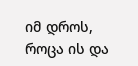იმ დროს, როცა ის და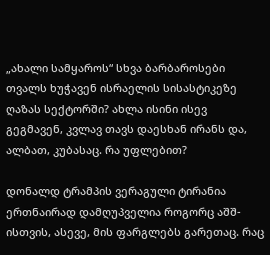„ახალი სამყაროს“ სხვა ბარბაროსები თვალს ხუჭავენ ისრაელის სისასტიკეზე ღაზას სექტორში? ახლა ისინი ისევ გეგმავენ, კვლავ თავს დაესხან ირანს და, ალბათ, კუბასაც. რა უფლებით?

დონალდ ტრამპის ვერაგული ტირანია ერთნაირად დამღუპველია როგორც აშშ-ისთვის, ასევე, მის ფარგლებს გარეთაც. რაც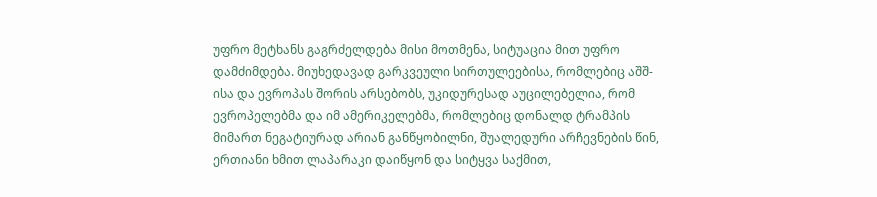უფრო მეტხანს გაგრძელდება მისი მოთმენა, სიტუაცია მით უფრო დამძიმდება. მიუხედავად გარკვეული სირთულეებისა, რომლებიც აშშ-ისა და ევროპას შორის არსებობს, უკიდურესად აუცილებელია, რომ ევროპელებმა და იმ ამერიკელებმა, რომლებიც დონალდ ტრამპის მიმართ ნეგატიურად არიან განწყობილნი, შუალედური არჩევნების წინ, ერთიანი ხმით ლაპარაკი დაიწყონ და სიტყვა საქმით,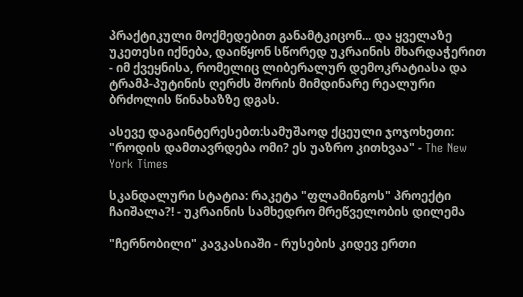პრაქტიკული მოქმედებით განამტკიცონ... და ყველაზე უკეთესი იქნება, დაიწყონ სწორედ უკრაინის მხარდაჭერით - იმ ქვეყნისა, რომელიც ლიბერალურ დემოკრატიასა და ტრამპ-პუტინის ღერძს შორის მიმდინარე რეალური ბრძოლის წინახაზზე დგას.

ასევე დაგაინტერესებთ:სამუშაოდ ქცეული ჯოჯოხეთი: "როდის დამთავრდება ომი? ეს უაზრო კითხვაა" - The New York Times

სკანდალური სტატია: რაკეტა "ფლამინგოს" პროექტი ჩაიშალა?! - უკრაინის სამხედრო მრეწველობის დილემა

"ჩერნობილი" კავკასიაში - რუსების კიდევ ერთი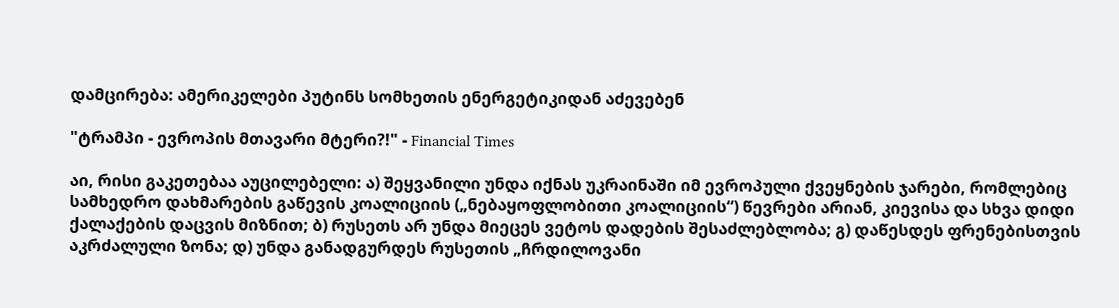დამცირება: ამერიკელები პუტინს სომხეთის ენერგეტიკიდან აძევებენ

"ტრამპი - ევროპის მთავარი მტერი?!" - Financial Times

აი, რისი გაკეთებაა აუცილებელი: ა) შეყვანილი უნდა იქნას უკრაინაში იმ ევროპული ქვეყნების ჯარები, რომლებიც სამხედრო დახმარების გაწევის კოალიციის („ნებაყოფლობითი კოალიციის“) წევრები არიან, კიევისა და სხვა დიდი ქალაქების დაცვის მიზნით; ბ) რუსეთს არ უნდა მიეცეს ვეტოს დადების შესაძლებლობა; გ) დაწესდეს ფრენებისთვის აკრძალული ზონა; დ) უნდა განადგურდეს რუსეთის „ჩრდილოვანი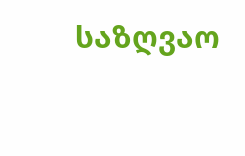საზღვაო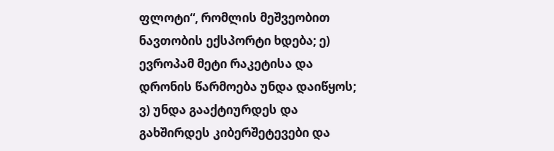ფლოტი“, რომლის მეშვეობით ნავთობის ექსპორტი ხდება; ე) ევროპამ მეტი რაკეტისა და დრონის წარმოება უნდა დაიწყოს; ვ) უნდა გააქტიურდეს და გახშირდეს კიბერშეტევები და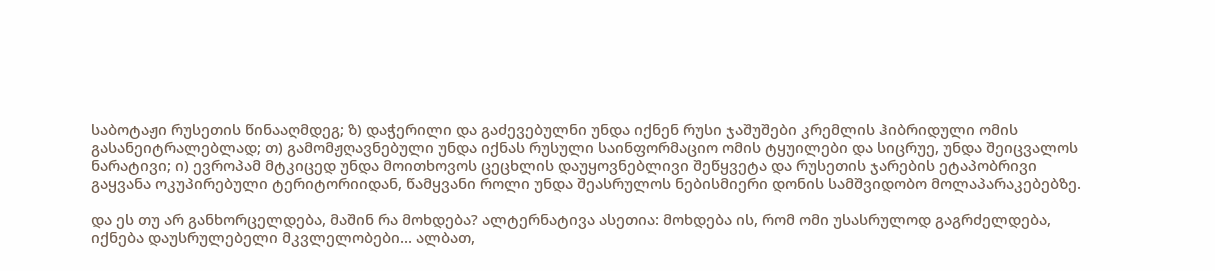საბოტაჟი რუსეთის წინააღმდეგ; ზ) დაჭერილი და გაძევებულნი უნდა იქნენ რუსი ჯაშუშები კრემლის ჰიბრიდული ომის გასანეიტრალებლად; თ) გამომჟღავნებული უნდა იქნას რუსული საინფორმაციო ომის ტყუილები და სიცრუე, უნდა შეიცვალოს ნარატივი; ი) ევროპამ მტკიცედ უნდა მოითხოვოს ცეცხლის დაუყოვნებლივი შეწყვეტა და რუსეთის ჯარების ეტაპობრივი გაყვანა ოკუპირებული ტერიტორიიდან, წამყვანი როლი უნდა შეასრულოს ნებისმიერი დონის სამშვიდობო მოლაპარაკებებზე.

და ეს თუ არ განხორცელდება, მაშინ რა მოხდება? ალტერნატივა ასეთია: მოხდება ის, რომ ომი უსასრულოდ გაგრძელდება, იქნება დაუსრულებელი მკვლელობები... ალბათ,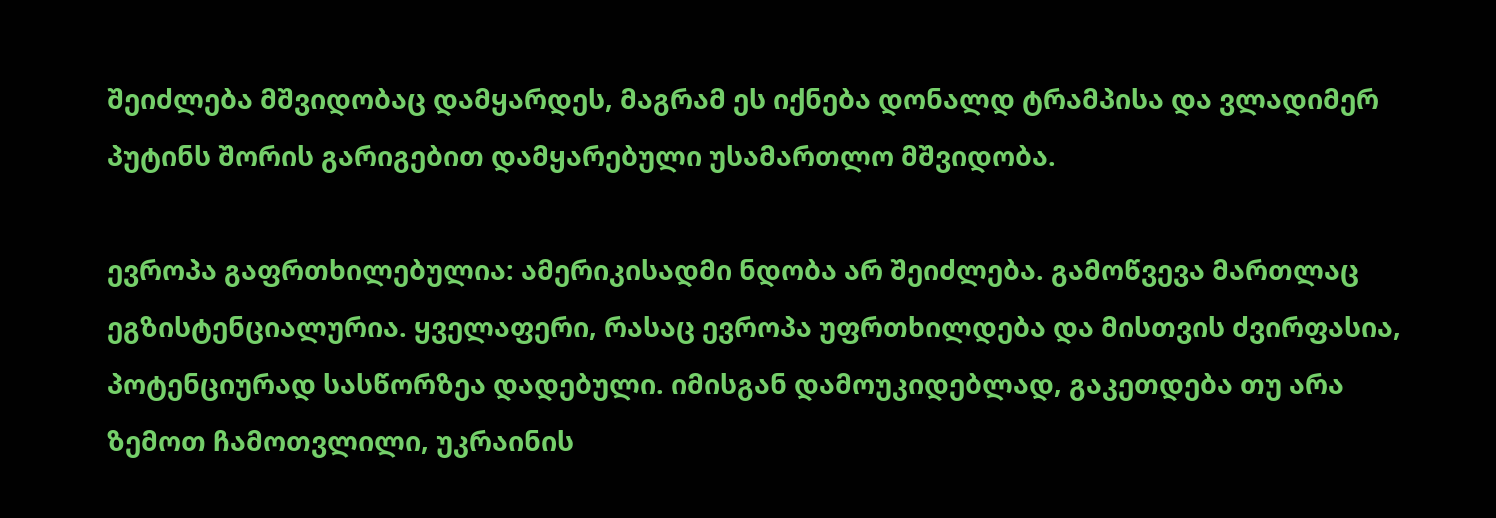შეიძლება მშვიდობაც დამყარდეს, მაგრამ ეს იქნება დონალდ ტრამპისა და ვლადიმერ პუტინს შორის გარიგებით დამყარებული უსამართლო მშვიდობა.

ევროპა გაფრთხილებულია: ამერიკისადმი ნდობა არ შეიძლება. გამოწვევა მართლაც ეგზისტენციალურია. ყველაფერი, რასაც ევროპა უფრთხილდება და მისთვის ძვირფასია, პოტენციურად სასწორზეა დადებული. იმისგან დამოუკიდებლად, გაკეთდება თუ არა ზემოთ ჩამოთვლილი, უკრაინის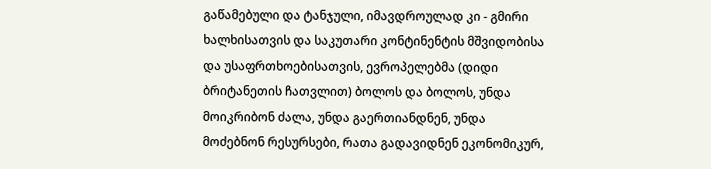გაწამებული და ტანჯული, იმავდროულად კი - გმირი ხალხისათვის და საკუთარი კონტინენტის მშვიდობისა და უსაფრთხოებისათვის, ევროპელებმა (დიდი ბრიტანეთის ჩათვლით) ბოლოს და ბოლოს, უნდა მოიკრიბონ ძალა, უნდა გაერთიანდნენ, უნდა მოძებნონ რესურსები, რათა გადავიდნენ ეკონომიკურ,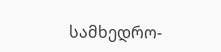სამხედრო-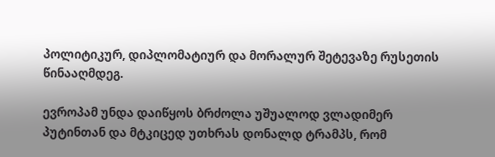პოლიტიკურ, დიპლომატიურ და მორალურ შეტევაზე რუსეთის წინააღმდეგ.

ევროპამ უნდა დაიწყოს ბრძოლა უშუალოდ ვლადიმერ პუტინთან და მტკიცედ უთხრას დონალდ ტრამპს, რომ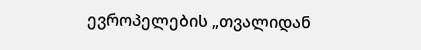ევროპელების „თვალიდან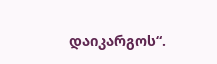დაიკარგოს“.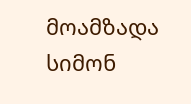მოამზადა სიმონ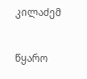კილაძემ

წყარო